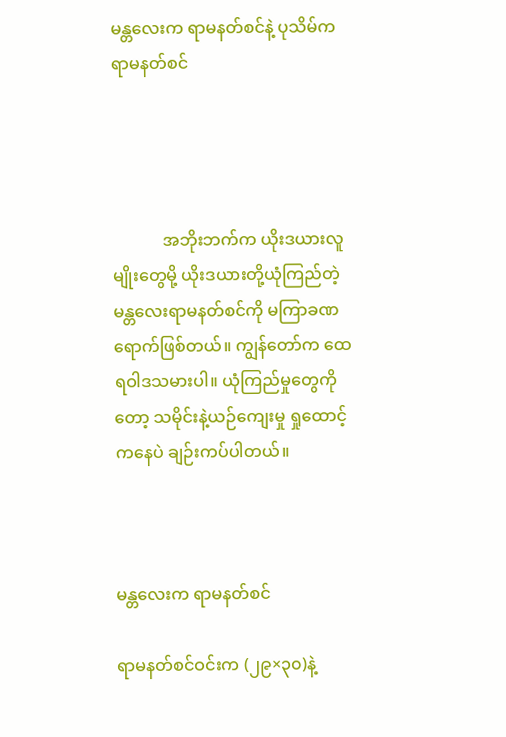မန္တလေးက ရာမနတ်စင်နဲ့ ပုသိမ်က ရာမနတ်စင်




            အဘိုးဘက်က ယိုးဒယားလူမျိုးတွေမို့ ယိုးဒယားတို့ယုံကြည်တဲ့ မန္တလေးရာမနတ်စင်ကို မကြာခဏ ရောက်ဖြစ်တယ်။ ကျွန်တော်က ထေရဝါဒသမားပါ။ ယုံကြည်မှုတွေကိုတော့ သမိုင်းနဲ့ယဉ်ကျေးမှု ရှုထောင့် ကနေပဲ ချဉ်းကပ်ပါတယ်။



မန္တလေးက ရာမနတ်စင်

ရာမနတ်စင်ဝင်းက (၂၉×၃၀)နဲ့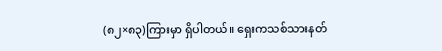(၈၂×၈၃)ကြားမှာ ရှိပါတယ်။ ရှေးကသစ်သားနတ်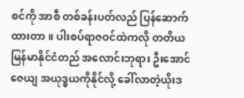စင်ကို အာစီ တစ်ခန်းပတ်လည် ပြန်ဆောက်ထားတာ။ ပါးစပ်ရာဇဝင်ထဲကလို တတိယမြန်မာနိုင်ငံတည် အလောင်းဘုရား ဦးအောင်ဇေယျ အယုဒ္ဓယကိုနိုင်လို့ ခေါ်လာတဲ့ယိုးဒ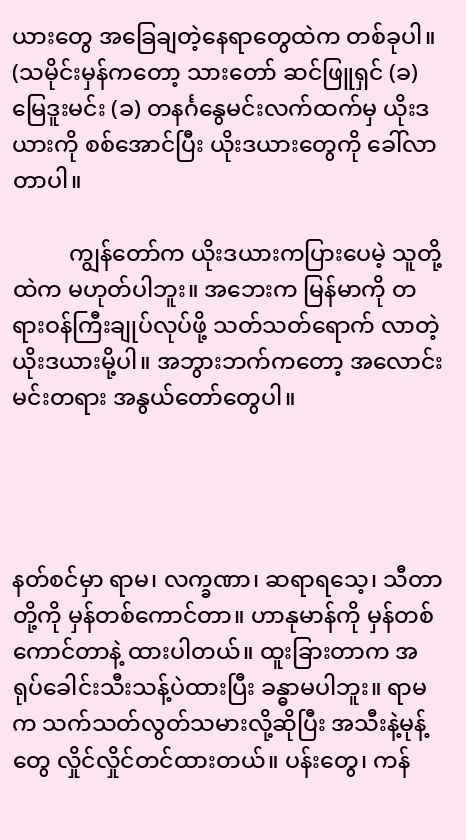ယားတွေ အခြေချတဲ့နေရာတွေထဲက တစ်ခုပါ။ (သမိုင်းမှန်ကတော့ သားတော် ဆင်ဖြူရှင် (ခ) မြေဒူးမင်း (ခ) တနင်္ဂနွေမင်းလက်ထက်မှ ယိုးဒယားကို စစ်အောင်ပြီး ယိုးဒယားတွေကို ခေါ်လာတာပါ။

          ကျွန်တော်က ယိုးဒယားကပြားပေမဲ့ သူတို့ထဲက မဟုတ်ပါဘူး။ အဘေးက မြန်မာကို တရားဝန်ကြီးချုပ်လုပ်ဖို့ သတ်သတ်ရောက် လာတဲ့ ယိုးဒယားမို့ပါ။ အဘွားဘက်ကတော့ အလောင်းမင်းတရား အနွယ်တော်တွေပါ။




နတ်စင်မှာ ရာမ၊ လက္ခဏာ၊ ဆရာရသေ့၊ သီတာတို့ကို မှန်တစ်ကောင်တာ။ ဟာနုမာန်ကို မှန်တစ်ကောင်တာနဲ့ ထားပါတယ်။ ထူးခြားတာက အရုပ်ခေါင်းသီးသန့်ပဲထားပြီး ခန္ဓာမပါဘူး။ ရာမက သက်သတ်လွတ်သမားလို့ဆိုပြီး အသီးနဲ့မုန့်တွေ လှိုင်လှိုင်တင်ထားတယ်။ ပန်းတွေ၊ ကန်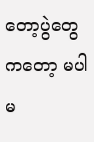တော့ပွဲတွေကတော့ မပါမ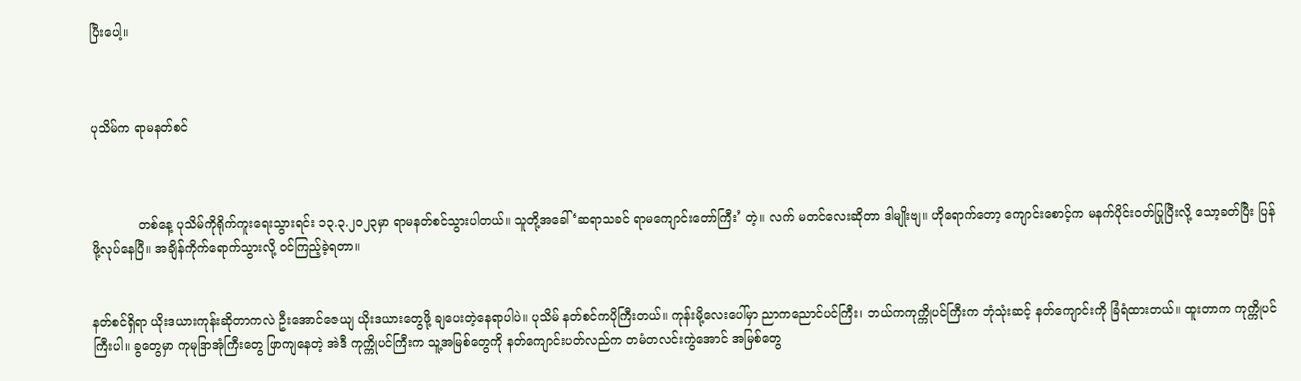ပြီးပေါ့။



ပုသိမ်က ရာမနတ်စင်



            တစ်နေ့ ပုသိမ်ကိုရိုက်ကူးရေးသွားရင်း ၁၃.၃.၂၀၂၃မှာ ရာမနတ်စင်သွားပါတယ်။ သူတို့အခေါ် ‘ဆရာသခင် ရာမကျောင်းတော်ကြီး’ တဲ့။ လက် မတင်လေးဆိုတာ ဒါမျိုးဗျ။ ဟိုရောက်တော့ ကျောင်းစောင့်က မနက်ပိုင်းဝတ်ပြုပြီးလို့ သော့ခတ်ပြီး ပြန်ဖို့လုပ်နေပြီ။ အချိန်ကိုက်ရောက်သွားလို့ ဝင်ကြည့်ခဲ့ရတာ။


နတ်စင်ရှိရာ ယိုးဒယားကုန်းဆိုတာကလဲ ဦးအောင်ဇေယျ ယိုးဒယားတွေဖို့ ချပေးတဲ့နေရာပါပဲ။ ပုသိမ် နတ်စင်ကပိုကြီးတယ်။ ကုန်းမို့လေးပေါ်မှာ ညာကညောင်ပင်ကြီး၊ ဘယ်ကကုက္ကိုပင်ကြီးက ဘုံသုံးဆင့် နတ်ကျောင်းကို ခြံရံထားတယ်။ ထူးတာက ကုက္ကိုပင်ကြီးပါ။ ခွတွေမှာ ကုမုဒြာအုံကြီးတွေ ဖြာကျနေတဲ့ အဲဒီ ကုက္ကိုပင်ကြီးက သူ့အမြစ်တွေကို နတ်ကျောင်းပတ်လည်က တမံတလင်းကွဲအောင် အမြစ်တွေ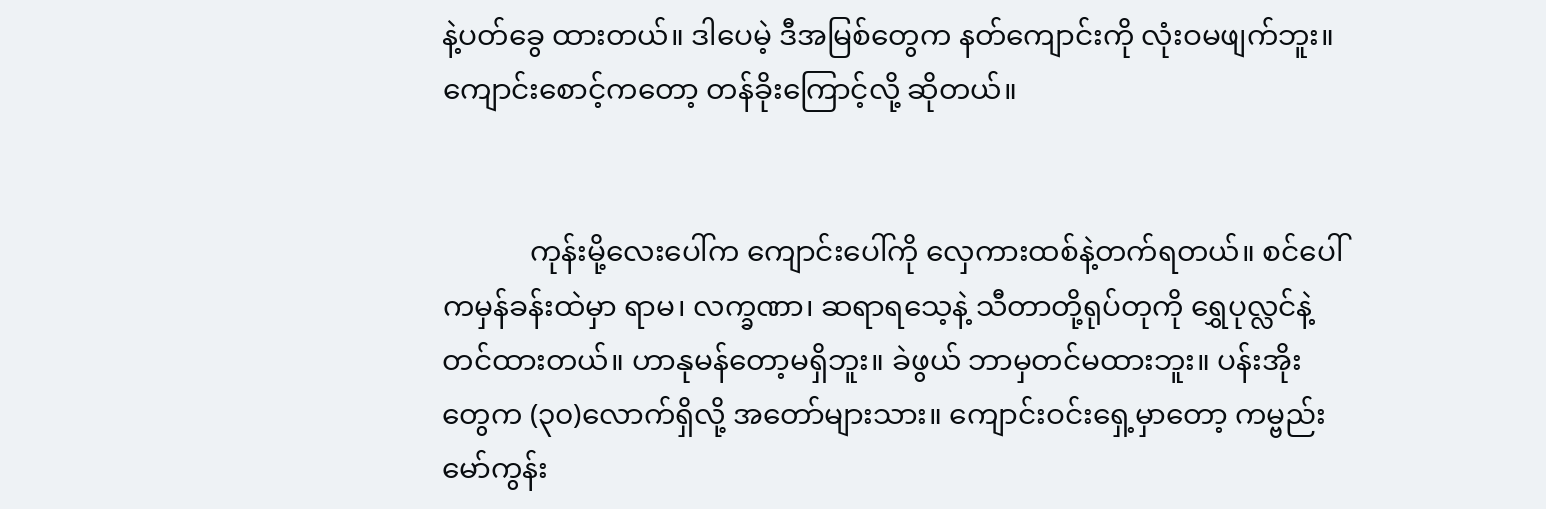နဲ့ပတ်ခွေ ထားတယ်။ ဒါပေမဲ့ ဒီအမြစ်တွေက နတ်ကျောင်းကို လုံးဝမဖျက်ဘူး။  ကျောင်းစောင့်ကတော့ တန်ခိုးကြောင့်လို့ ဆိုတယ်။


            ကုန်းမို့လေးပေါ်က ကျောင်းပေါ်ကို လှေကားထစ်နဲ့တက်ရတယ်။ စင်ပေါ်ကမှန်ခန်းထဲမှာ ရာမ၊ လက္ခဏာ၊ ဆရာရသေ့နဲ့ သီတာတို့ရုပ်တုကို ရွှေပုလ္လင်နဲ့ တင်ထားတယ်။ ဟာနုမန်တော့မရှိဘူး။ ခဲဖွယ် ဘာမှတင်မထားဘူး။ ပန်းအိုးတွေက (၃၀)လောက်ရှိလို့ အတော်များသား။ ကျောင်းဝင်းရှေ့မှာတော့ ကမ္ဗည်းမော်ကွန်း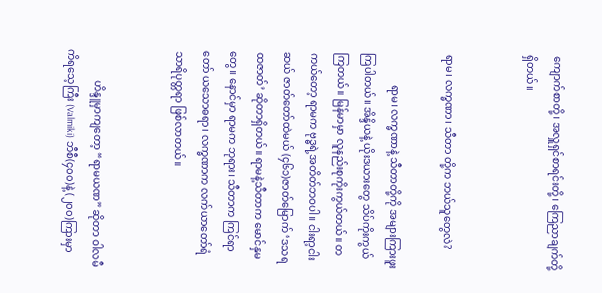ကျောက်စာတို့၊ အလှူရှင်စာရင်းတို့၊ ကြေညာချက်တို့ရှိတယ်။


ရာမ၊ လက္ခဏာ၊ သီတာ တို့က ဘယ်သူတွေလဲ?

            ရာမ၊ လက္ခဏာနဲ့ သီတာတို့ကို အများကြားဖူးကြပါတယ်။ အိန္ဒိယနဲ့ ယိုးဒယားတွေ သိပ်ကိုးကွယ် ကြတယ်။ မြန်မာမှာ လူနည်းစုကိုးကွယ်တယ်။ တကယ်တော့ ရာမက ဗုဒ္ဓရဲ့အတိတ်ဘဝပါ။ ငါးရာ့ငါးဆယ် ဇာတ်တော်ထဲမယ် (၄၆၁)ဇာတ်မြောက် ‘ဒသရထဇာတ်’ ဆိုတာရှိတယ်။ ရာမနဲ့သီတာက မောင်နှမတွေ။ နောင်မှာ ရာမက ဘုရား၊ သီတာက ကြင်ရာတော် ယသောဓရာ၊ လက္ခဏာက လက်ယာတော်ရံ သာရိပုတ္တရာ ဖြစ်လာတယ်။


            ဟိန္ဒူမှာကျတော့ “ရာမယဏ” ဆိုတာ ဝါလမီကိရသေ့ကြီး (Valmiki) ဘီစီ(၄၀၀)နဲ့ (၂၀၀)ကြားမှာ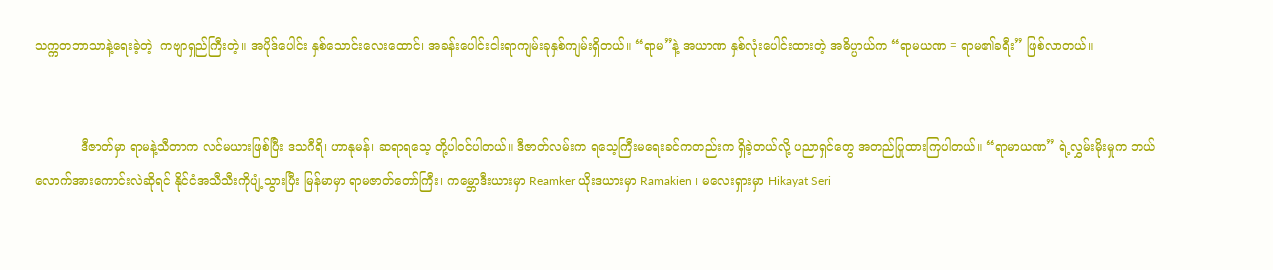သက္ကတဘာသာနဲ့ရေးခဲ့တဲ့  ကဗျာရှည်ကြီးတဲ့။ အပိုဒ်ပေါင်း နှစ်သောင်းလေးထောင်၊ အခန်းပေါင်းငါးရာကျမ်းခုနှစ်ကျမ်းရှိတယ်။ “ရာမ”နဲ့ အယာဏ နှစ်လုံးပေါင်းထားတဲ့ အဓိပ္ပာယ်က “ရာမယဏ = ရာမ၏ခရီး” ဖြစ်လာတယ်။


            ဒီဇာတ်မှာ ရာမနဲ့သီတာက လင်မယားဖြစ်ပြီး ဒသဂီရိ၊ ဟာနုမန်၊ ဆရာရသေ့ တို့ပါဝင်ပါတယ်။ ဒီဇာတ်လမ်းက ရသေ့ကြီးမရေးခင်ကတည်းက ရှိခဲ့တယ်လို့ ပညာရှင်တွေ အတည်ပြုထားကြပါတယ်။ “ရာမာယဏ” ရဲ့လွှမ်းမိုးမှုက ဘယ်လောက်အားကောင်းလဲဆိုရင် နိုင်ငံအသီသီးကိုပျံ့သွားပြီး မြန်မာမှာ ရာမဇာတ်တော်ကြီး၊ ကမ္ဘောဒီးယားမှာ Reamker ယိုးဒယားမှာ Ramakien ၊ မလေးရှားမှာ Hikayat Seri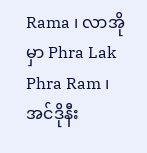Rama ၊ လာအိုမှာ Phra Lak Phra Ram ၊ အင်ဒိုနီး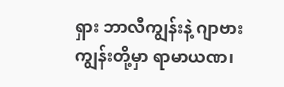ရှား ဘာလီကျွန်းနဲ့ ဂျာဗားကျွန်းတို့မှာ ရာမာယဏ၊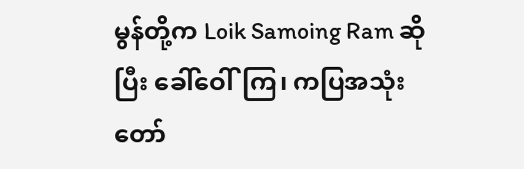မွန်တို့က Loik Samoing Ram ဆိုပြီး ခေါ်ဝေါ်ကြ၊ ကပြအသုံးတော်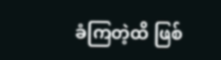ခံကြတဲ့ထိ ဖြစ်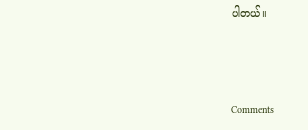ပါတယ်။



Comments